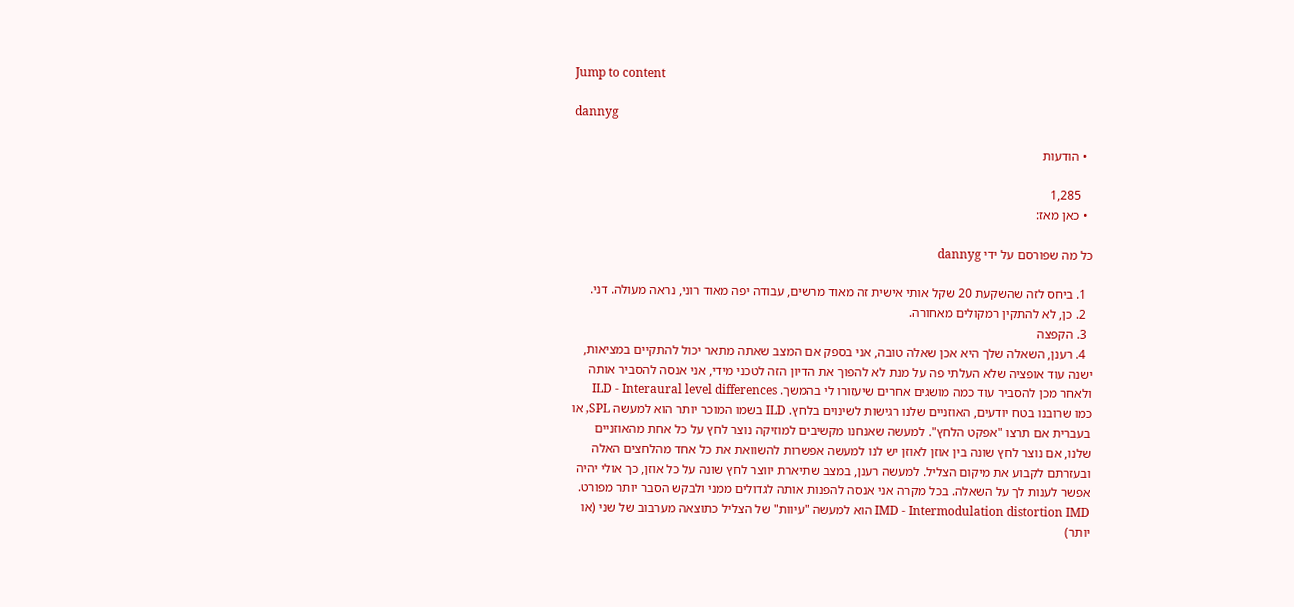Jump to content

dannyg

  • הודעות

    1,285
  • כאן מאז:

כל מה שפורסם על ידי dannyg

  1. ביחס לזה שהשקעת 20 שקל אותי אישית זה מאוד מרשים, עבודה יפה מאוד רוני, נראה מעולה. דני.
  2. כן, לא להתקין רמקולים מאחורה.
  3. הקפצה
  4. רענן, השאלה שלך היא אכן שאלה טובה, אני בספק אם המצב שאתה מתאר יכול להתקיים במציאות, ישנה עוד אופציה שלא העלתי פה על מנת לא להפוך את הדיון הזה לטכני מידי, אני אנסה להסביר אותה ולאחר מכן להסביר עוד כמה מושגים אחרים שיעזורו לי בהמשך. ILD - Interaural level differences כמו שרובנו בטח יודעים, האוזניים שלנו רגישות לשינוים בלחץ. ILD בשמו המוכר יותר הוא למעשה SPL, או בעברית אם תרצו "אפקט הלחץ". למעשה שאנחנו מקשיבים למוזיקה נוצר לחץ על כל אחת מהאוזניים שלנו, אם נוצר לחץ שונה בין אוזן לאוזן יש לנו למעשה אפשרות להשוואת את כל אחד מהלחצים האלה ובעזרתם לקבוע את מיקום הצליל. למעשה רענן, במצב שתיארת יווצר לחץ שונה על כל אוזן, כך אולי יהיה אפשר לענות לך על השאלה. בכל מקרה אני אנסה להפנות אותה לגדולים ממני ולבקש הסבר יותר מפורט. IMD - Intermodulation distortion IMD הוא למעשה "עיוות" של הצליל כתוצאה מערבוב של שני (או יותר)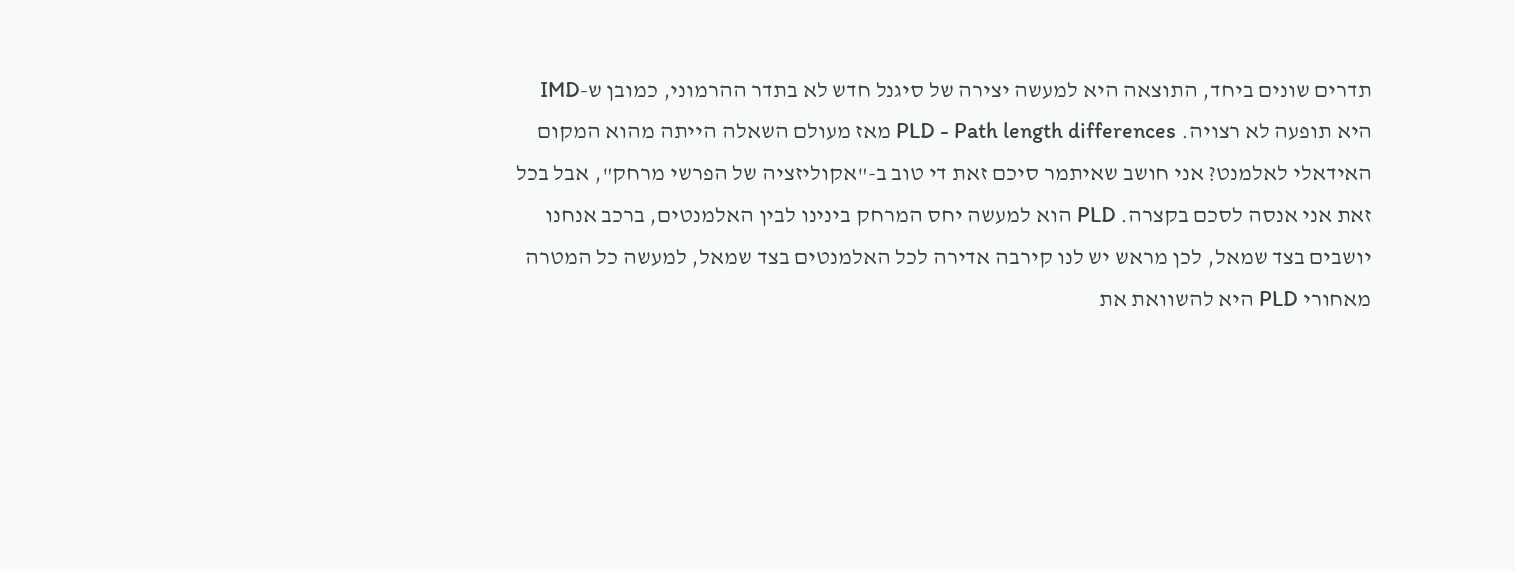תדרים שונים ביחד, התוצאה היא למעשה יצירה של סיגנל חדש לא בתדר ההרמוני, כמובן ש-IMD היא תופעה לא רצויה. PLD - Path length differences מאז מעולם השאלה הייתה מהוא המקום האידאלי לאלמנט? אני חושב שאיתמר סיכם זאת די טוב ב-"אקוליזציה של הפרשי מרחק", אבל בכל זאת אני אנסה לסכם בקצרה. PLD הוא למעשה יחס המרחק בינינו לבין האלמנטים, ברכב אנחנו יושבים בצד שמאל, לכן מראש יש לנו קירבה אדירה לכל האלמנטים בצד שמאל, למעשה כל המטרה מאחורי PLD היא להשוואת את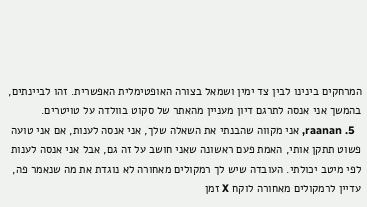המרחקים בינינו לבין צד ימין ושמאל בצורה האופטימלית האפשרית. זהו לביינתים, בהמשך אני אנסה לתרגם דיון מעניין מהאתר של סקוט בוולדה על טויטרים.
  5. raanan, אני מקווה שהבנתי את השאלה שלך, אני אנסה לענות, אם אני טועה פשוט תתקן אותי, האמת פעם ראשונה שאני חושב על זה גם, אבל אני אנסה לענות לפי מיטב יכולתי. העובדה שיש לך רמקולים מאחורה לא נוגדת את מה שנאמר פה, עדיין לרמקולים מאחורה לוקח X זמן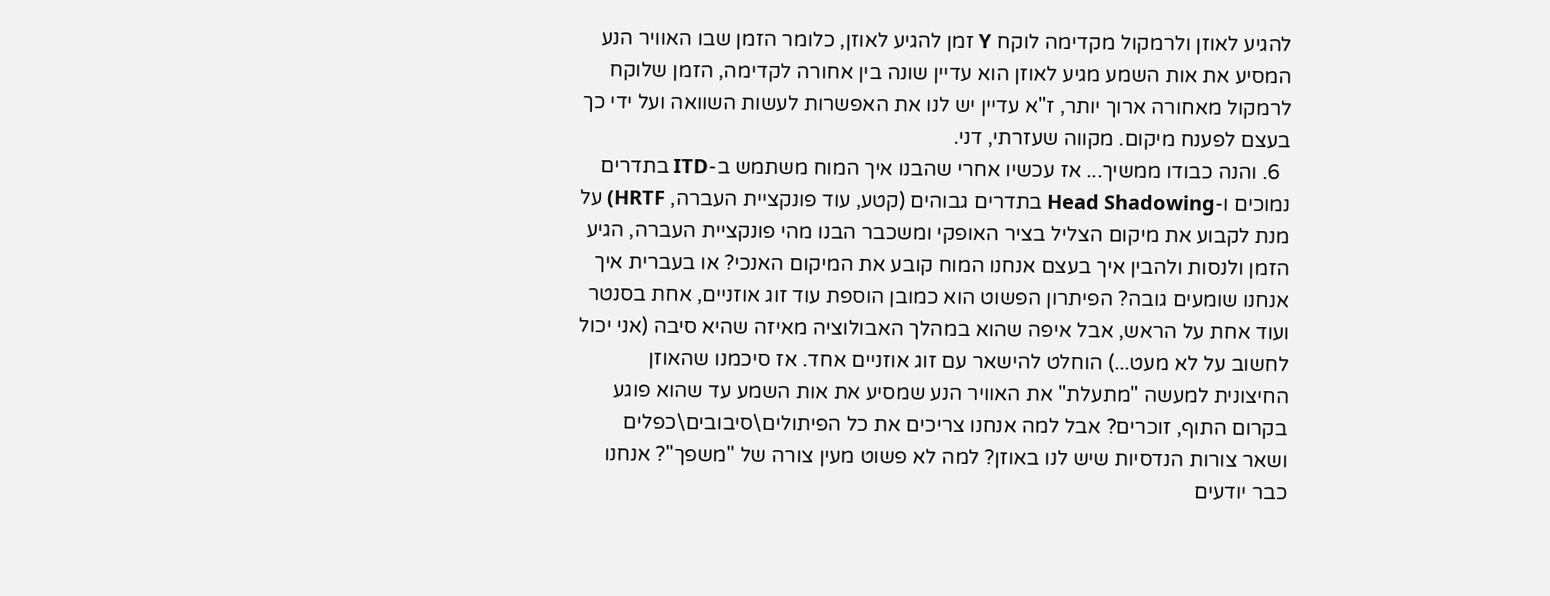להגיע לאוזן ולרמקול מקדימה לוקח Y זמן להגיע לאוזן, כלומר הזמן שבו האוויר הנע המסיע את אות השמע מגיע לאוזן הוא עדיין שונה בין אחורה לקדימה, הזמן שלוקח לרמקול מאחורה ארוך יותר, ז"א עדיין יש לנו את האפשרות לעשות השוואה ועל ידי כך בעצם לפענח מיקום. מקווה שעזרתי, דני.
  6. והנה כבודו ממשיך... אז עכשיו אחרי שהבנו איך המוח משתמש ב-ITD בתדרים נמוכים ו-Head Shadowing בתדרים גבוהים (קטע, עוד פונקציית העברה, HRTF) על מנת לקבוע את מיקום הצליל בציר האופקי ומשכבר הבנו מהי פונקציית העברה, הגיע הזמן ולנסות ולהבין איך בעצם אנחנו המוח קובע את המיקום האנכי? או בעברית איך אנחנו שומעים גובה? הפיתרון הפשוט הוא כמובן הוספת עוד זוג אוזניים, אחת בסנטר ועוד אחת על הראש, אבל איפה שהוא במהלך האבולוציה מאיזה שהיא סיבה (אני יכול לחשוב על לא מעט...) הוחלט להישאר עם זוג אוזניים אחד. אז סיכמנו שהאוזן החיצונית למעשה "מתעלת" את האוויר הנע שמסיע את אות השמע עד שהוא פוגע בקרום התוף, זוכרים? אבל למה אנחנו צריכים את כל הפיתולים\סיבובים\כפלים ושאר צורות הנדסיות שיש לנו באוזן? למה לא פשוט מעין צורה של "משפך"? אנחנו כבר יודעים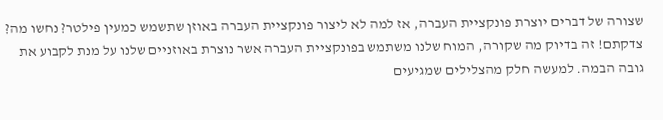שצורה של דברים יוצרת פונקציית העברה, אז למה לא ליצור פונקציית העברה באוזן שתשמש כמעין פילטר? נחשו מה? צדקתם! זה בדיוק מה שקורה, המוח שלנו משתמש בפונקציית העברה אשר נוצרת באוזניים שלנו על מנת לקבוע את גובה הבמה. למעשה חלק מהצלילים שמגיעים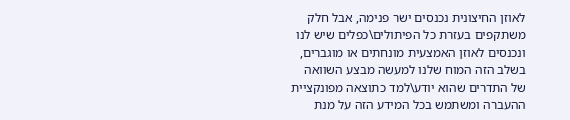לאוזן החיצונית נכנסים ישר פנימה, אבל חלק משתקפים בעזרת כל הפיתולים\כפלים שיש לנו ונכנסים לאוזן האמצעית מונחתים או מוגברים, בשלב הזה המוח שלנו למעשה מבצע השוואה של התדרים שהוא יודע\למד כתוצאה מפונקציית ההעברה ומשתמש בכל המידע הזה על מנת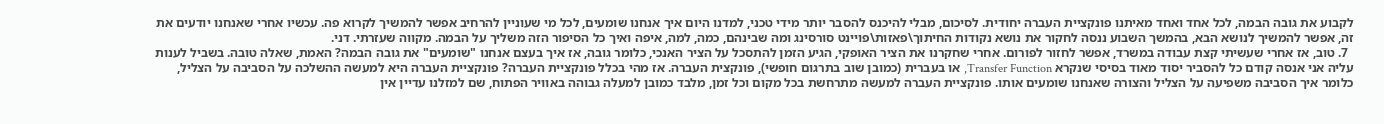לקבוע את גובה הבמה, לכל אחד ואחד מאיתנו פונקציית העברה יחודית. לסיכום, מבלי להיכנס להסבר יותר מידי טכני, למדנו היום איך אנחנו שומעים, לכל מי שעוניין להרחיב אפשר להמשיך לקרוא פה. עכשיו אחרי שאנחנו יודעים את זה, אפשר להמשיך לנושא הבא, בהמשך השבוע ננסה לחקור את נושא נקודות החיתוך\פאזות\פויינט סורסינג ומה שבינהם, כמה, למה, איפה ואיך כל הסיפור הזה משליך על הבמה. מקווה שעזרתי. דני.
  7. טוב, אז אחרי שעשיתי קצת עבודה במשרד, אפשר לחזור לפורום. אחרי שחקרנו את הציר האופקי, הגיע הזמן להתסכל על הציר האנכי, כלומר גובה, אז איך בעצם אנחנו "שומעים" את גובה הבמה? האמת, שאלה טובה. בשביל לענות עליה אני אנסה קודם כל להסביר יסוד מאוד בסיסי שנקרא Transfer Function, או בעברית (כמובן שוב בתרגום חופשי), פונקצית העברה. אז מהי בכלל פונקציית העברה? פונקציית העברה היא למעשה ההשלכה על הסביבה על הצליל, כלומר איך הסביבה משפיעה על הצליל והצורה שאנחנו שומעים אותו. פונקציית העברה למעשה מתרחשת בכל מקום וכל זמן, מלבד כמובן למעלה גבוהה באוויר הפתוח, שם למזלנו עדיין אין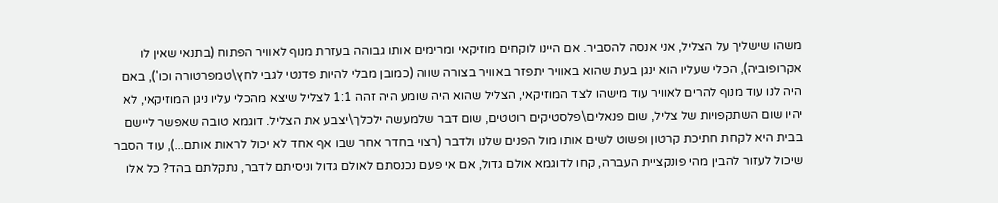משהו שישליך על הצליל, אני אנסה להסביר. אם היינו לוקחים מוזיקאי ומרימים אותו גבוהה בעזרת מנוף לאוויר הפתוח (בתנאי שאין לו אקרופוביה), הכלי שעליו הוא ינגן בעת שהוא באוויר יתפזר באוויר בצורה שווה (כמובן מבלי להיות פדנטי לגבי לחץ\טמפרטורה וכו'), באם היה לנו עוד מנוף להרים לאוויר עוד מישהו לצד המוזיקאי, הצליל שהוא היה שומע היה זהה 1:1 לצליל שיצא מהכלי עליו ניגן המוזיקאי, לא יהיו שום השתקפויות של צליל, שום פנאלים\פלסטיקים רוטטים, שום דבר שלמעשה ילכלך\יצבע את הצליל. דוגמא טובה שאפשר ליישם בבית היא לקחת חתיכת קרטון ופשוט לשים אותו מול הפנים שלנו ולדבר (רצוי בחדר אחר שבו אף אחד לא יכול לראות אותם...), עוד הסבר שיכול לעזור להבין מהי פונקציית העברה, קחו לדוגמא אולם גדול, אם אי פעם נכנסתם לאולם גדול וניסיתם לדבר, נתקלתם בהד? כל אלו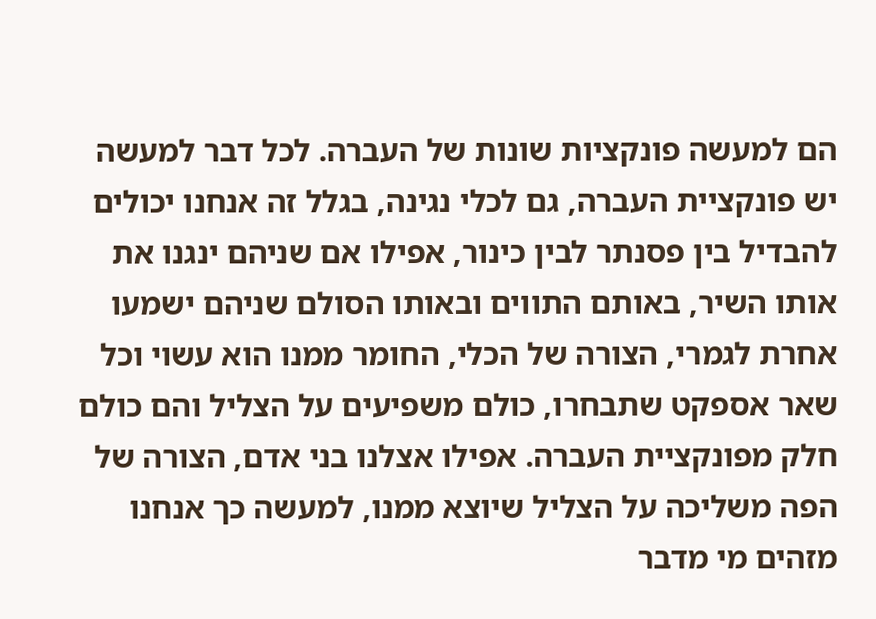הם למעשה פונקציות שונות של העברה. לכל דבר למעשה יש פונקציית העברה, גם לכלי נגינה, בגלל זה אנחנו יכולים להבדיל בין פסנתר לבין כינור, אפילו אם שניהם ינגנו את אותו השיר, באותם התווים ובאותו הסולם שניהם ישמעו אחרת לגמרי, הצורה של הכלי, החומר ממנו הוא עשוי וכל שאר אספקט שתבחרו, כולם משפיעים על הצליל והם כולם חלק מפונקציית העברה. אפילו אצלנו בני אדם, הצורה של הפה משליכה על הצליל שיוצא ממנו, למעשה כך אנחנו מזהים מי מדבר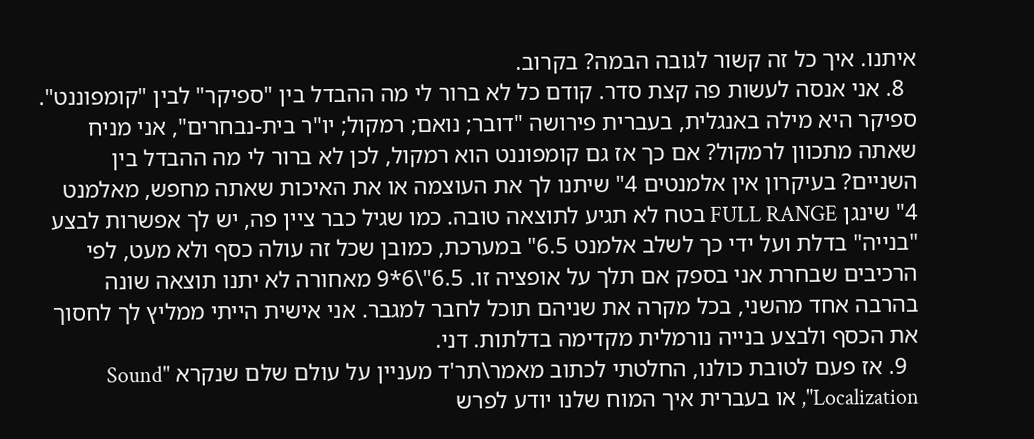איתנו. איך כל זה קשור לגובה הבמה? בקרוב.
  8. אני אנסה לעשות פה קצת סדר. קודם כל לא ברור לי מה ההבדל בין "ספיקר" לבין "קומפוננט". ספיקר היא מילה באנגלית, בעברית פירושה "דובר; נואם; רמקול; יו"ר בית-נבחרים", אני מניח שאתה מתכוון לרמקול? אם כך אז גם קומפוננט הוא רמקול, לכן לא ברור לי מה ההבדל בין השניים? בעיקרון אין אלמנטים 4" שיתנו לך את העוצמה או את האיכות שאתה מחפש, מאלמנט 4" שינגן FULL RANGE בטח לא תגיע לתוצאה טובה. כמו שגיל כבר ציין פה, יש לך אפשרות לבצע "בנייה" בדלת ועל ידי כך לשלב אלמנט 6.5" במערכת, כמובן שכל זה עולה כסף ולא מעט, לפי הרכיבים שבחרת אני בספק אם תלך על אופציה זו. 6.5"\6*9 מאחורה לא יתנו תוצאה שונה בהרבה אחד מהשני, בכל מקרה את שניהם תוכל לחבר למגבר. אני אישית הייתי ממליץ לך לחסוך את הכסף ולבצע בנייה נורמלית מקדימה בדלתות. דני.
  9. אז פעם לטובת כולנו, החלטתי לכתוב מאמר\תר'ד מעניין על עולם שלם שנקרא "Sound Localization", או בעברית איך המוח שלנו יודע לפרש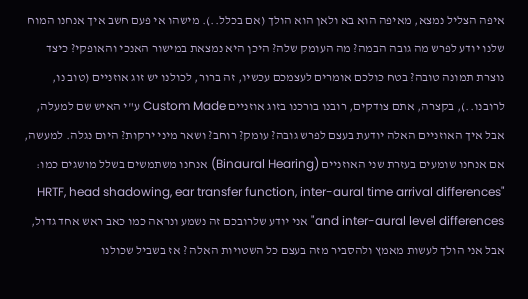איפה הצליל נמצא, מאיפה הוא בא ולאן הוא הולך (אם בכלל..). מישהו אי פעם חשב איך אנחנו המוח שלנו יודע לפרש מה גובה הבמה? מה העומק שלה? היכן היא נמצאת במישור האנכי והאופקי? כיצד נוצרת תמונה טובה? בטח כולכם אומרים לעצמכם עכשיו, זה ברור, לכולנו יש זוג אוזניים (טוב נו, לרובנו..), בקצרה, אתם צודקים, רובנו בורכנו בזוג אוזניים Custom Made ע"י האיש שם למעלה, אבל איך האוזניים האלה יודעת בעצם לפרש גובה? עומק? רוחב? ושאר מיני ירקות? היום נגלה. למעשה, אם אנחנו שומעים בעזרת שני האוזניים (Binaural Hearing) אנחנו משתמשים בשלל מושגים כמו: "HRTF, head shadowing, ear transfer function, inter-aural time arrival differences and inter-aural level differences" אני יודע שלרובכם זה נשמע ונראה כמו כאב ראש אחד גדול, אבל אני הולך לעשות מאמץ ולהסביר מזה בעצם כל השטויות האלה ? אז בשביל שכולנו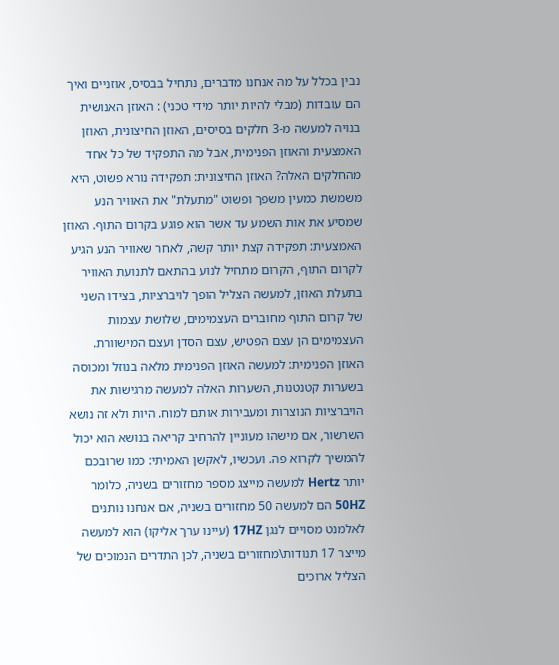נבין בכלל על מה אנחנו מדברים, נתחיל בבסיס, אוזניים ואיך הם עובדות (מבלי להיות יותר מידי טכני) : האוזן האנושית בנויה למעשה מ-3 חלקים בסיסים, האוזן החיצונית, האוזן האמצעית והאוזן הפנימית, אבל מה התפקיד של כל אחד מהחלקים האלה? האוזן החיצונית: תפקידה נורא פשוט, היא משמשת כמעין משפך ופשוט "מתעלת" את האוויר הנע שמסיע את אות השמע עד אשר הוא פוגע בקרום התוף. האוזן האמצעית: תפקידה קצת יותר קשה, לאחר שאוויר הנע הגיע לקרום התוף, הקרום מתחיל לנוע בהתאם לתנועת האוויר בתעלת האוזן, למעשה הצליל הופך לויברציות, בצידו השני של קרום התוף מחוברים העצמימים, שלושת עצמות העצמימים הן עצם הפטיש, עצם הסדן ועצם המישוורת. האוזן הפנימית: למעשה האוזן הפנימית מלאה בנוזל ומכוסה בשערות קטנטנות, השערות האלה למעשה מרגישות את הויברציות הנוצרות ומעבירות אותם למוח. היות ולא זה נושא השרשור, אם מישהו מעוניין להרחיב קריאה בנושא הוא יכול להמשיך לקרוא פה. ועכשיו, לאקשן האמיתי: כמו שרובכם יותר Hertz למעשה מייצג מספר מחזורים בשניה, כלומר 50HZ הם למעשה 50 מחזורים בשניה, אם אנחנו נותנים לאלמנט מסויים לנגן 17HZ (עיינו ערך אליקו) הוא למעשה מייצר 17 תנודות\מחזורים בשניה, לכן התדרים הנמוכים של הצליל ארוכים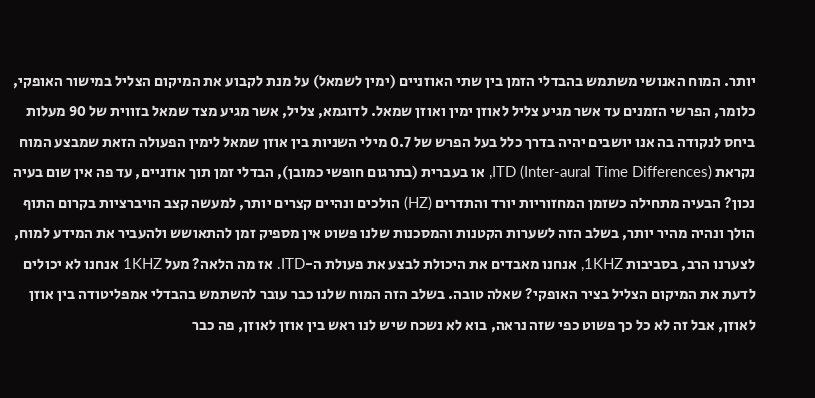יותר. המוח האנושי משתמש בהבדלי הזמן בין שתי האוזניים (ימין לשמאל) על מנת לקבוע את המיקום הצליל במישור האופקי, כלומר, הפרשי הזמנים עד אשר מגיע צליל לאוזן ימין ואוזן שמאל. לדוגמא, צליל, אשר מגיע מצד שמאל בזווית של 90 מעלות ביחס לנקודה בה אנו יושבים יהיה בדרך כלל בעל הפרש של 0.7 מילי השניות בין אוזן שמאל לימין הפעולה הזאת שמבצע המוח נקראת (ITD (Inter-aural Time Differences, או בעברית (בתרגום חופשי כמובן), הבדלי זמן תוך אוזניים, עד פה אין שום בעיה נכון? הבעיה מתחילה כשזמן המחזוריות יורד והתדרים (HZ) הולכים ונהיים קצרים יותר, למעשה קצב הויברציות בקרום התוף הולך ונהיה מהיר יותר, בשלב הזה לשערות הקטנות והמסכנות שלנו פשוט אין מספיק זמן להתאושש ולהעביר את המידע למוח, לצערנו הרב, בסביבות 1KHZ, אנחנו מאבדים את היכולת לבצע את פעולת ה-ITD. אז מה הלאה? מעל 1KHZ אנחנו לא יכולים לדעת את המיקום הצליל בציר האופקי? שאלה טובה. בשלב הזה המוח שלנו כבר עובר להשתמש בהבדלי אמפליטודה בין אוזן לאוזן, אבל זה לא כל כך פשוט כפי שזה נראה, בוא לא נשכח שיש לנו ראש בין אוזן לאוזן, פה כבר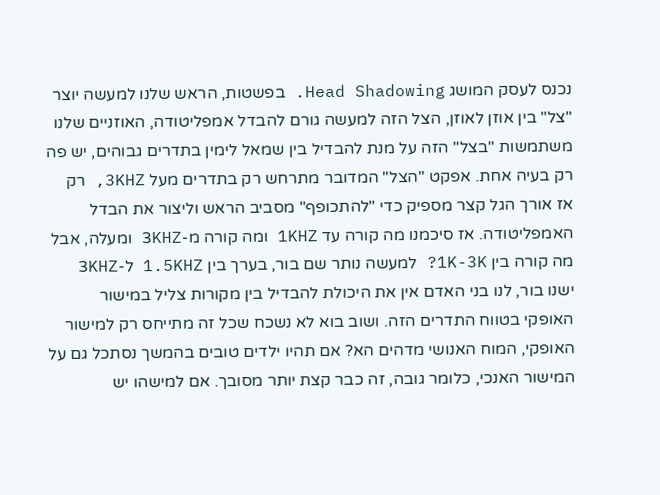נכנס לעסק המושג Head Shadowing. בפשטות, הראש שלנו למעשה יוצר "צל" בין אוזן לאוזן, הצל הזה למעשה גורם להבדל אמפליטודה, האוזניים שלנו משתמשות "בצל" הזה על מנת להבדיל בין שמאל לימין בתדרים גבוהים, יש פה רק בעיה אחת. אפקט "הצל" המדובר מתרחש רק בתדרים מעל 3KHZ, רק אז אורך הגל קצר מספיק כדי "להתכופף" מסביב הראש וליצור את הבדל האמפליטודה. אז סיכמנו מה קורה עד 1KHZ ומה קורה מ-3KHZ ומעלה, אבל מה קורה בין 1K-3K? למעשה נותר שם בור, בערך בין 1.5KHZ ל-3KHZ ישנו בור, לנו בני האדם אין את היכולת להבדיל בין מקורות צליל במישור האופקי בטווח התדרים הזה. ושוב בוא לא נשכח שכל זה מתייחס רק למישור האופקי, המוח האנושי מדהים הא? אם תהיו ילדים טובים בהמשך נסתכל גם על המישור האנכי, כלומר גובה, זה כבר קצת יותר מסובך. אם למישהו יש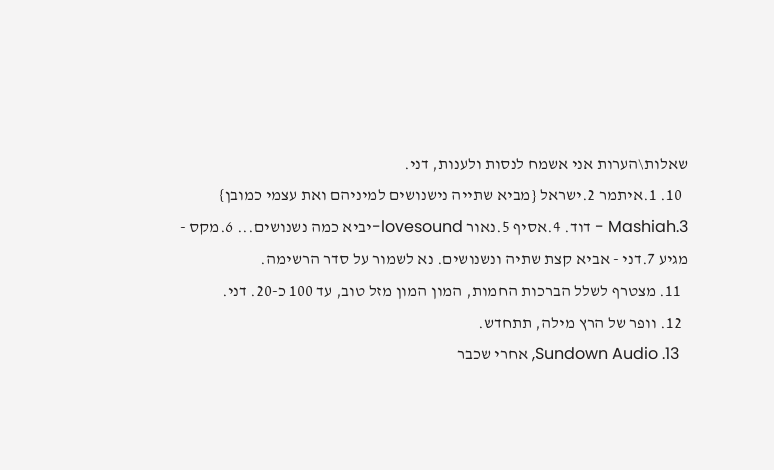שאלות\הערות אני אשמח לנסות ולענות, דני.
  10. 1.איתמר 2.ישראל {מביא שתייה נישנושים למיניהם ואת עצמי כמובן} 3.Mashiah - דוד. 4.אסיף 5.נאור lovesound-יביא כמה נשנושים... 6.מקס - מגיע 7.דני - אביא קצת שתיה ונשנושים. נא לשמור על סדר הרשימה.
  11. מצטרף לשלל הברכות החמות, המון המון מזל טוב, עד 100 כ-20. דני.
  12. וופר של הרץ מילה, תתחדש.
  13. Sundown Audio, אחרי שכבר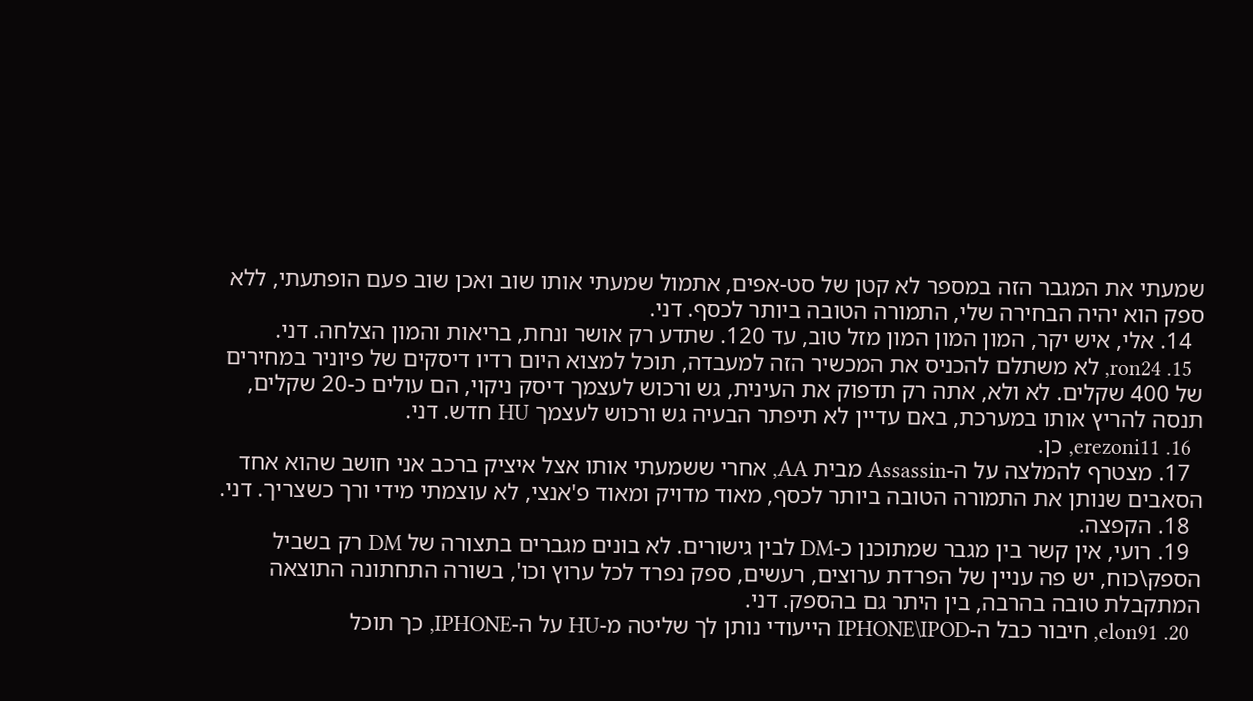שמעתי את המגבר הזה במספר לא קטן של סט-אפים, אתמול שמעתי אותו שוב ואכן שוב פעם הופתעתי, ללא ספק הוא יהיה הבחירה שלי, התמורה הטובה ביותר לכסף. דני.
  14. אלי, איש יקר, המון המון המון מזל טוב, עד 120. שתדע רק אושר ונחת, בריאות והמון הצלחה. דני.
  15. ron24, לא משתלם להכניס את המכשיר הזה למעבדה, תוכל למצוא היום רדיו דיסקים של פיוניר במחירים של 400 שקלים. לא ולא, אתה רק תדפוק את העינית, גש ורכוש לעצמך דיסק ניקוי, הם עולים כ-20 שקלים, תנסה להריץ אותו במערכת, באם עדיין לא תיפתר הבעיה גש ורכוש לעצמך HU חדש. דני.
  16. erezoni11, כן.
  17. מצטרף להמלצה על ה-Assassin מבית AA, אחרי ששמעתי אותו אצל איציק ברכב אני חושב שהוא אחד הסאבים שנותן את התמורה הטובה ביותר לכסף, מאוד מדויק ומאוד פ'אנצי, לא עוצמתי מידי ורך כשצריך. דני.
  18. הקפצה.
  19. רועי, אין קשר בין מגבר שמתוכנן כ-DM לבין גישורים. לא בונים מגברים בתצורה של DM רק בשביל הספק\כוח, יש פה עניין של הפרדת ערוצים, רעשים, ספק נפרד לכל ערוץ וכו', בשורה התחתונה התוצאה המתקבלת טובה בהרבה, בין היתר גם בהספק. דני.
  20. elon91, חיבור כבל ה-IPHONE\IPOD הייעודי נותן לך שליטה מ-HU על ה-IPHONE, כך תוכל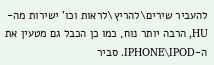להעביר שירים\להריץ\לראות וכו' ישירות מה-HU, הרבה יותר נוח, כמו כן הכבל גם מטעין את ה-IPHONE\IPOD. סביר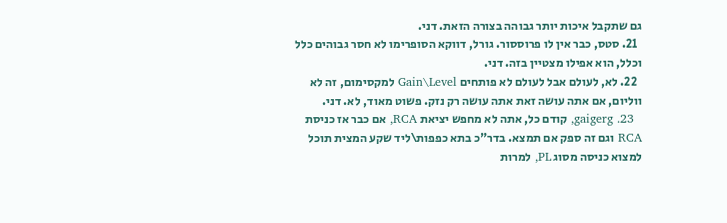גם שתקבל איכות יותר גבוהה בצורה הזאת. דני.
  21. סטס, כבר אין לו פרוססור. גורל, דווקא הסופרימו לא חסר גבוהים כלל וכלל, הוא אפילו מצטיין בזה. דני.
  22. לא, לעולם אבל לעולם לא פותחים Gain\Level למקסימום, זה לא ווליום, אם אתה עושה זאת אתה עושה רק נזק. פשוט מאוד, לא. דני.
  23. gaigerg, קודם כל, אתה לא מחפש יציאת RCA, אם כבר אז כניסת RCA וגם זה ספק אם תמצא. בדר"כ בתא כפפות\ליד שקע המצית תוכל למצוא כניסה מסוג PL, למרות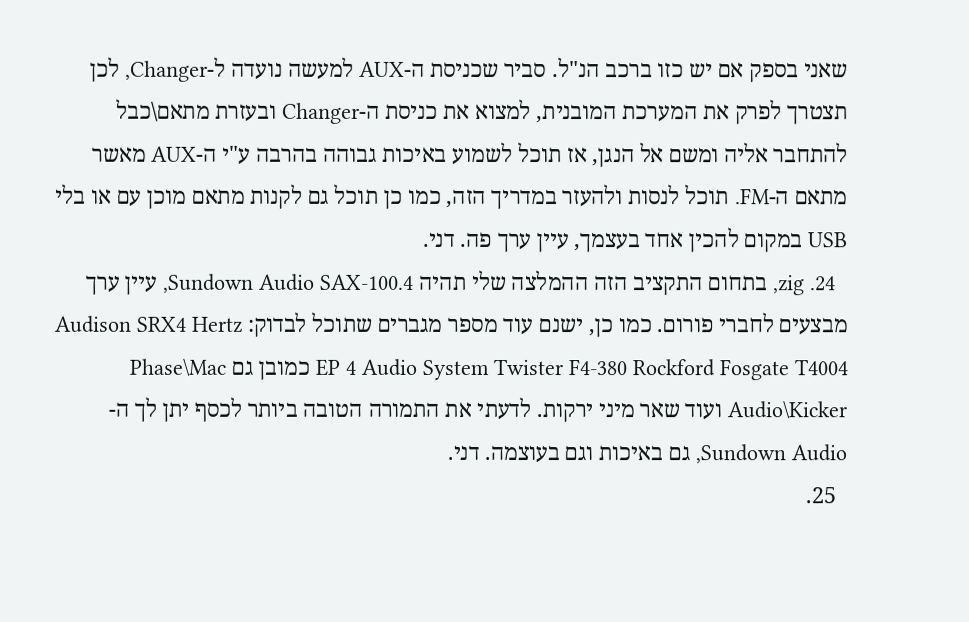שאני בספק אם יש כזו ברכב הנ"ל. סביר שכניסת ה-AUX למעשה נועדה ל-Changer, לכן תצטרך לפרק את המערכת המובנית, למצוא את כניסת ה-Changer ובעזרת מתאם\כבל להתחבר אליה ומשם אל הנגן, אז תוכל לשמוע באיכות גבוהה בהרבה ע"י ה-AUX מאשר מתאם ה-FM. תוכל לנסות ולהעזר במדריך הזה, כמו כן תוכל גם לקנות מתאם מוכן עם או בלי USB במקום להכין אחד בעצמך, עיין ערך פה. דני.
  24. zig, בתחום התקציב הזה ההמלצה שלי תהיה Sundown Audio SAX-100.4, עיין ערך מבצעים לחברי פורום. כמו כן, ישנם עוד מספר מגברים שתוכל לבדוק: Audison SRX4 Hertz EP 4 Audio System Twister F4-380 Rockford Fosgate T4004 כמובן גם Phase\Mac Audio\Kicker ועוד שאר מיני ירקות. לדעתי את התמורה הטובה ביותר לכסף יתן לך ה-Sundown Audio, גם באיכות וגם בעוצמה. דני.
  25.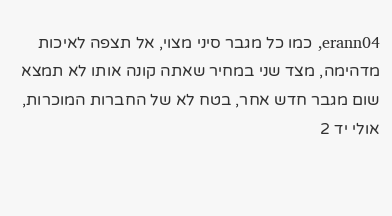erann04, כמו כל מגבר סיני מצוי, אל תצפה לאיכות מדהימה, מצד שני במחיר שאתה קונה אותו לא תמצא שום מגבר חדש אחר, בטח לא של החברות המוכרות, אולי יד 2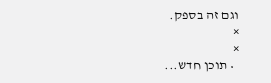וגם זה בספק.
×
×
  • תוכן חדש...